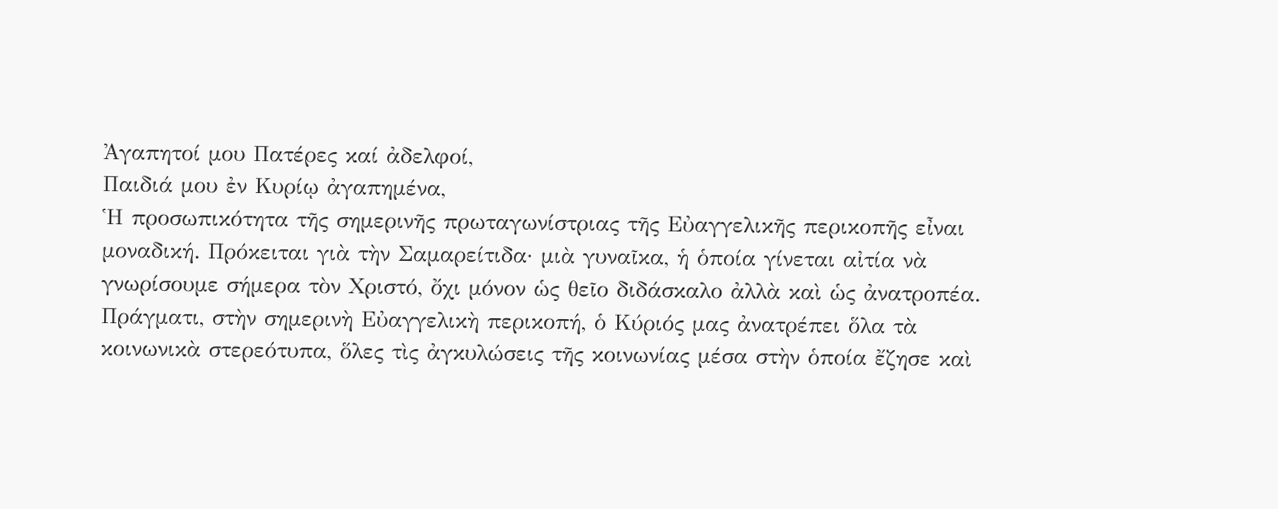Ἀγαπητοί μου Πατέρες καί ἀδελφοί,
Παιδιά μου ἐν Κυρίῳ ἀγαπημένα,
Ἡ προσωπικότητα τῆς σημερινῆς πρωταγωνίστριας τῆς Εὐαγγελικῆς περικοπῆς εἶναι μοναδική. Πρόκειται γιὰ τὴν Σαμαρείτιδα· μιὰ γυναῖκα, ἡ ὁποία γίνεται αἰτία νὰ γνωρίσουμε σήμερα τὸν Χριστό, ὄχι μόνον ὡς θεῖο διδάσκαλο ἀλλὰ καὶ ὡς ἀνατροπέα. Πράγματι, στὴν σημερινὴ Εὐαγγελικὴ περικοπή, ὁ Κύριός μας ἀνατρέπει ὅλα τὰ κοινωνικὰ στερεότυπα, ὅλες τὶς ἀγκυλώσεις τῆς κοινωνίας μέσα στὴν ὁποία ἔζησε καὶ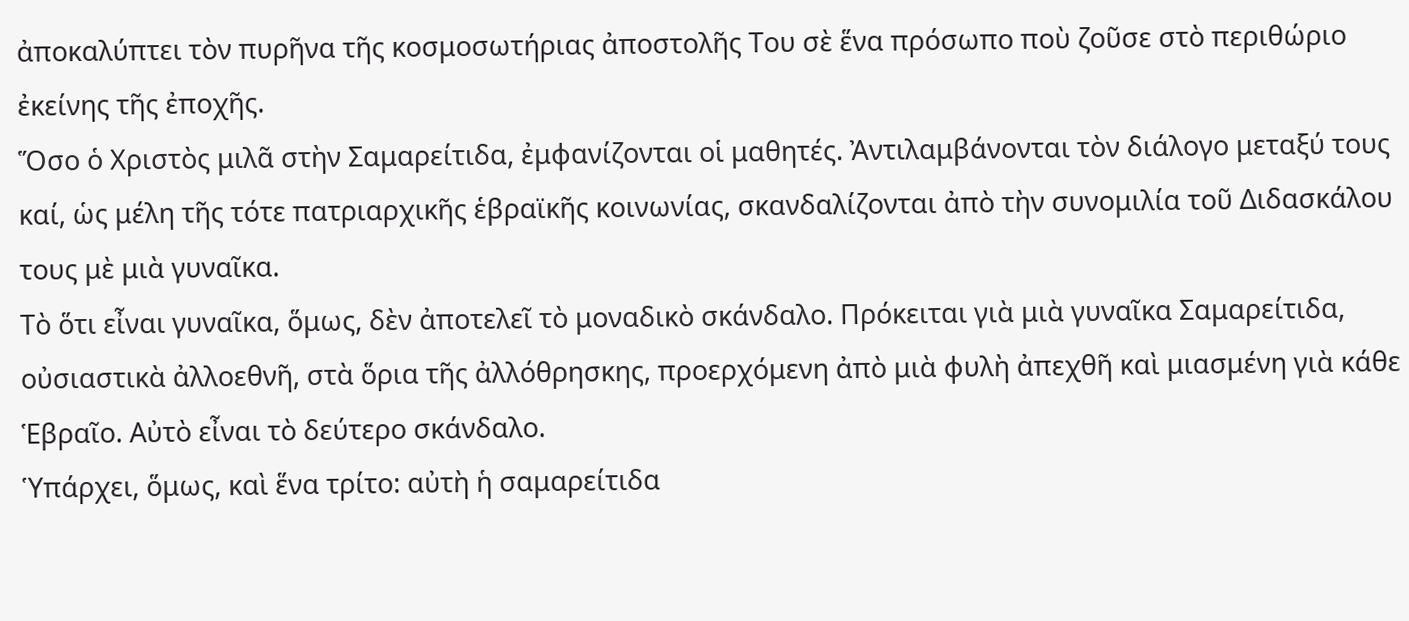ἀποκαλύπτει τὸν πυρῆνα τῆς κοσμοσωτήριας ἀποστολῆς Του σὲ ἕνα πρόσωπο ποὺ ζοῦσε στὸ περιθώριο ἐκείνης τῆς ἐποχῆς.
Ὅσο ὁ Χριστὸς μιλᾶ στὴν Σαμαρείτιδα, ἐμφανίζονται οἱ μαθητές. Ἀντιλαμβάνονται τὸν διάλογο μεταξύ τους καί, ὡς μέλη τῆς τότε πατριαρχικῆς ἑβραϊκῆς κοινωνίας, σκανδαλίζονται ἀπὸ τὴν συνομιλία τοῦ Διδασκάλου τους μὲ μιὰ γυναῖκα.
Τὸ ὅτι εἶναι γυναῖκα, ὅμως, δὲν ἀποτελεῖ τὸ μοναδικὸ σκάνδαλο. Πρόκειται γιὰ μιὰ γυναῖκα Σαμαρείτιδα, οὐσιαστικὰ ἀλλοεθνῆ, στὰ ὅρια τῆς ἀλλόθρησκης, προερχόμενη ἀπὸ μιὰ φυλὴ ἀπεχθῆ καὶ μιασμένη γιὰ κάθε Ἑβραῖο. Αὐτὸ εἶναι τὸ δεύτερο σκάνδαλο.
Ὑπάρχει, ὅμως, καὶ ἕνα τρίτο: αὐτὴ ἡ σαμαρείτιδα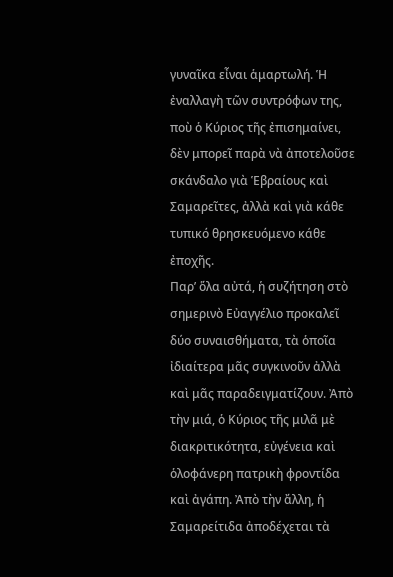γυναῖκα εἶναι ἁμαρτωλή. Ἡ ἐναλλαγὴ τῶν συντρόφων της, ποὺ ὁ Κύριος τῆς ἐπισημαίνει, δὲν μπορεῖ παρὰ νὰ ἀποτελοῦσε σκάνδαλο γιὰ Ἑβραίους καὶ Σαμαρεῖτες, ἀλλὰ καὶ γιὰ κάθε τυπικό θρησκευόμενο κάθε ἐποχῆς.
Παρ’ ὅλα αὐτά, ἡ συζήτηση στὸ σημερινὸ Εὐαγγέλιο προκαλεῖ δύο συναισθήματα, τὰ ὁποῖα ἰδιαίτερα μᾶς συγκινοῦν ἀλλὰ καὶ μᾶς παραδειγματίζουν. Ἀπὸ τὴν μιά, ὁ Κύριος τῆς μιλᾶ μὲ διακριτικότητα, εὐγένεια καὶ ὁλοφάνερη πατρικὴ φροντίδα καὶ ἀγάπη. Ἀπὸ τὴν ἄλλη, ἡ Σαμαρείτιδα ἀποδέχεται τὰ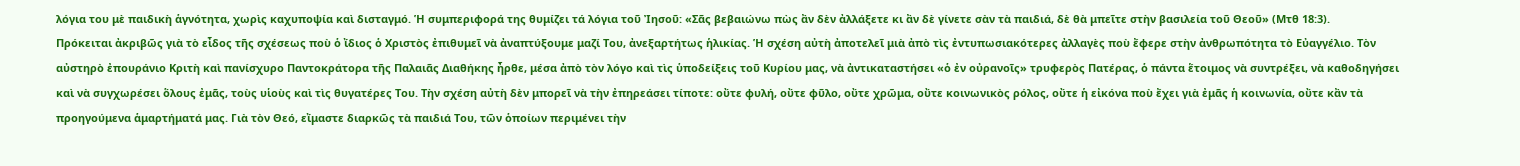λόγια του μὲ παιδικὴ ἁγνότητα, χωρὶς καχυποψία καὶ δισταγμό. Ἡ συμπεριφορά της θυμίζει τά λόγια τοῦ Ἰησοῦ: «Σᾶς βεβαιώνω πὼς ἂν δὲν ἀλλάξετε κι ἂν δὲ γίνετε σὰν τὰ παιδιά, δὲ θὰ μπεῖτε στὴν βασιλεία τοῦ Θεοῦ» (Μτθ 18:3).
Πρόκειται ἀκριβῶς γιὰ τὸ εἶδος τῆς σχέσεως ποὺ ὁ ἴδιος ὁ Χριστὸς ἐπιθυμεῖ νὰ ἀναπτύξουμε μαζί Του, ἀνεξαρτήτως ἡλικίας. Ἡ σχέση αὐτὴ ἀποτελεῖ μιὰ ἀπὸ τὶς ἐντυπωσιακότερες ἀλλαγὲς ποὺ ἔφερε στὴν ἀνθρωπότητα τὸ Εὐαγγέλιο. Τὸν αὐστηρὸ ἐπουράνιο Κριτὴ καὶ πανίσχυρο Παντοκράτορα τῆς Παλαιᾶς Διαθήκης ἦρθε, μέσα ἀπὸ τὸν λόγο καὶ τὶς ὑποδείξεις τοῦ Κυρίου μας, νὰ ἀντικαταστήσει «ὁ ἐν οὐρανοῖς» τρυφερὸς Πατέρας, ὁ πάντα ἕτοιμος νὰ συντρέξει, νὰ καθοδηγήσει καὶ νὰ συγχωρέσει ὅλους ἐμᾶς, τοὺς υἱοὺς καὶ τὶς θυγατέρες Του. Τὴν σχέση αὐτὴ δὲν μπορεῖ νὰ τὴν ἐπηρεάσει τίποτε: οὔτε φυλή, οὔτε φῦλο, οὔτε χρῶμα, οὔτε κοινωνικὸς ρόλος, οὔτε ἡ εἰκόνα ποὺ ἔχει γιὰ ἐμᾶς ἡ κοινωνία, οὔτε κἂν τὰ προηγούμενα ἁμαρτήματά μας. Γιὰ τὸν Θεό, εἴμαστε διαρκῶς τὰ παιδιά Του, τῶν ὁποίων περιμένει τὴν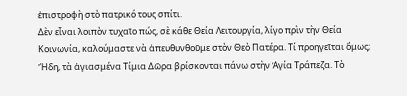ἐπιστροφὴ στὸ πατρικό τους σπίτι.
Δὲν εἶναι λοιπὸν τυχαῖο πώς, σὲ κάθε Θεία Λειτουργία, λίγο πρὶν τὴν Θεία Κοινωνία, καλούμαστε νὰ ἀπευθυνθοῦμε στὸν Θεὸ Πατέρα. Τί προηγεῖται ὅμως;
Ἤδη, τὰ ἁγιασμένα Τίμια Δῶρα βρίσκονται πάνω στὴν Ἁγία Τράπεζα. Τὸ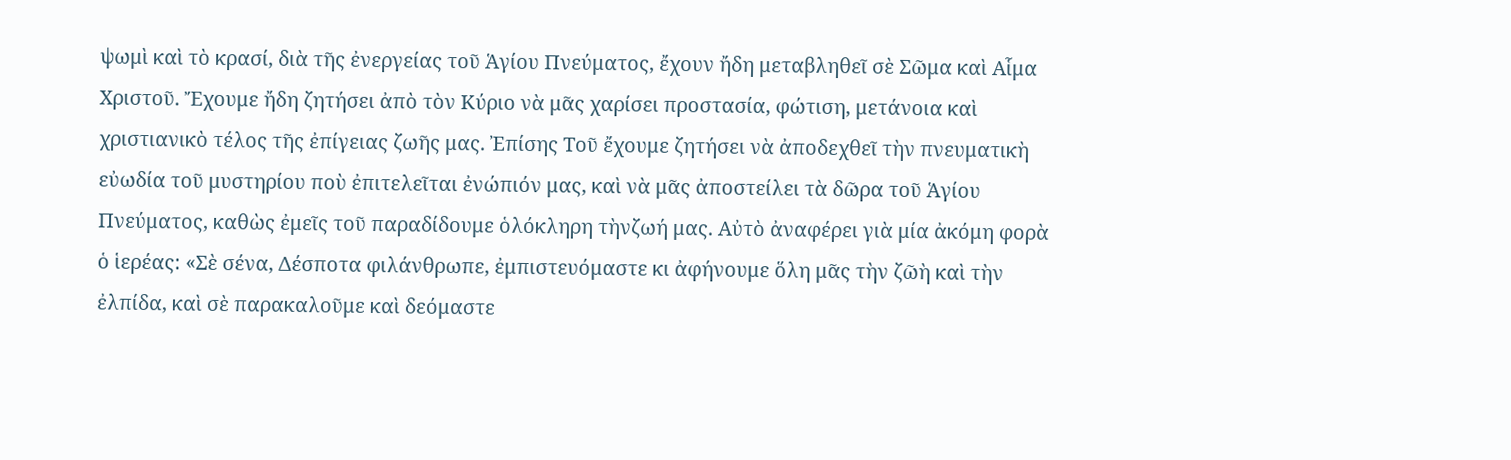ψωμὶ καὶ τὸ κρασί, διὰ τῆς ἐνεργείας τοῦ Ἁγίου Πνεύματος, ἔχουν ἤδη μεταβληθεῖ σὲ Σῶμα καὶ Αἷμα Χριστοῦ. Ἔχουμε ἤδη ζητήσει ἀπὸ τὸν Κύριο νὰ μᾶς χαρίσει προστασία, φώτιση, μετάνοια καὶ χριστιανικὸ τέλος τῆς ἐπίγειας ζωῆς μας. Ἐπίσης Τοῦ ἔχουμε ζητήσει νὰ ἀποδεχθεῖ τὴν πνευματικὴ εὐωδία τοῦ μυστηρίου ποὺ ἐπιτελεῖται ἐνώπιόν μας, καὶ νὰ μᾶς ἀποστείλει τὰ δῶρα τοῦ Ἁγίου Πνεύματος, καθὼς ἐμεῖς τοῦ παραδίδουμε ὁλόκληρη τὴνζωή μας. Αὐτὸ ἀναφέρει γιὰ μία ἀκόμη φορὰ ὁ ἱερέας: «Σὲ σένα, Δέσποτα φιλάνθρωπε, ἐμπιστευόμαστε κι ἀφήνουμε ὅλη μᾶς τὴν ζῶὴ καὶ τὴν ἐλπίδα, καὶ σὲ παρακαλοῦμε καὶ δεόμαστε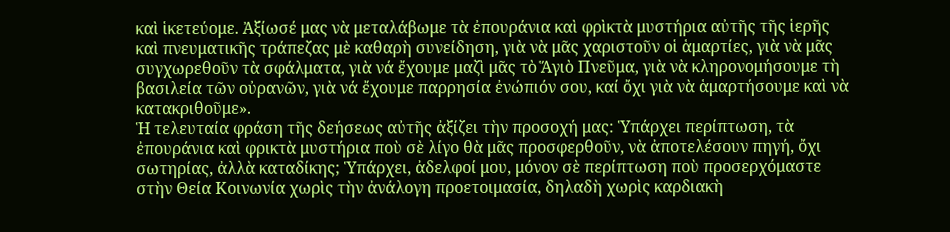καὶ ἱκετεύομε. Ἀξίωσέ μας νὰ μεταλάβωμε τὰ ἐπουράνια καὶ φρὶκτὰ μυστήρια αὐτῆς τῆς ἱερῆς καὶ πνευματικῆς τράπεζας μὲ καθαρὴ συνείδηση, γιὰ νὰ μᾶς χαριστοῦν οἱ ἁμαρτίες, γιὰ νὰ μᾶς συγχωρεθοῦν τὰ σφάλματα, γιὰ νά ἔχουμε μαζὶ μᾶς τὸ Ἅγιὸ Πνεῦμα, γιὰ νὰ κληρονομήσουμε τὴ βασιλεία τῶν οὐρανῶν, γιὰ νά ἔχουμε παρρησία ἐνώπιόν σου, καί ὄχι γιὰ νὰ ἁμαρτήσουμε καὶ νὰ κατακριθοῦμε».
Ἡ τελευταία φράση τῆς δεήσεως αὐτῆς ἀξίζει τὴν προσοχή μας: Ὑπάρχει περίπτωση, τὰ ἐπουράνια καὶ φρικτὰ μυστήρια ποὺ σὲ λίγο θὰ μᾶς προσφερθοῦν, νὰ ἀποτελέσουν πηγή, ὄχι σωτηρίας, ἀλλὰ καταδίκης; Ὑπάρχει, ἀδελφοί μου, μόνον σὲ περίπτωση ποὺ προσερχόμαστε στὴν Θεία Κοινωνία χωρὶς τὴν ἀνάλογη προετοιμασία, δηλαδὴ χωρὶς καρδιακὴ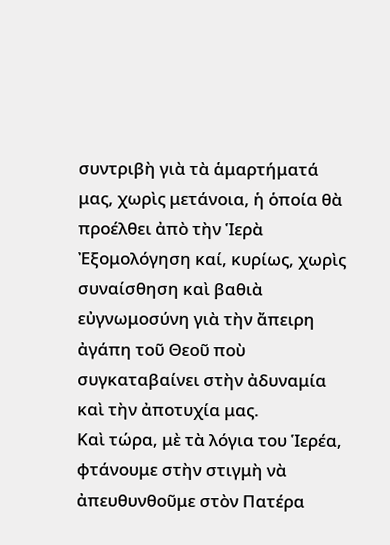συντριβὴ γιὰ τὰ ἁμαρτήματά μας, χωρὶς μετάνοια, ἡ ὁποία θὰ προέλθει ἀπὸ τὴν Ἱερὰ Ἐξομολόγηση καί, κυρίως, χωρὶς συναίσθηση καὶ βαθιὰ εὐγνωμοσύνη γιὰ τὴν ἄπειρη ἀγάπη τοῦ Θεοῦ ποὺ συγκαταβαίνει στὴν ἀδυναμία καὶ τὴν ἀποτυχία μας.
Καὶ τώρα, μὲ τὰ λόγια του Ἱερέα, φτάνουμε στὴν στιγμὴ νὰ ἀπευθυνθοῦμε στὸν Πατέρα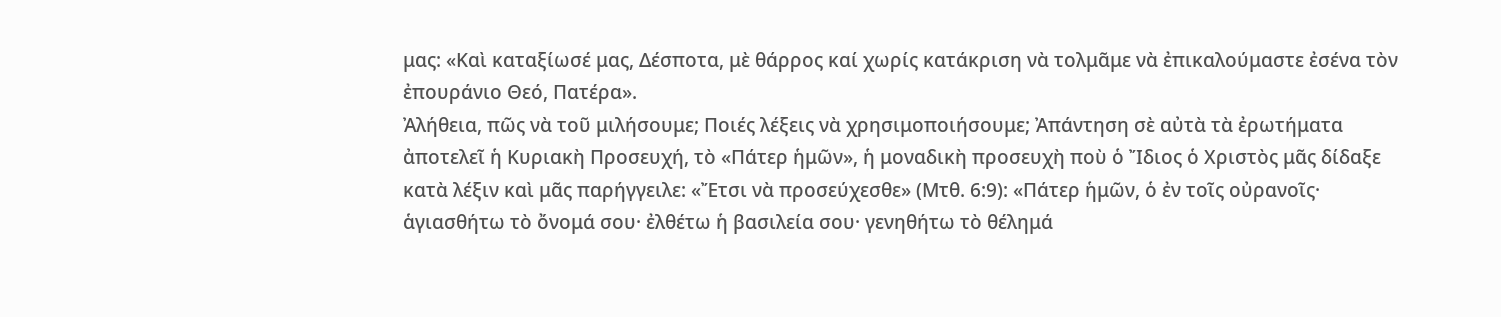μας: «Καὶ καταξίωσέ μας, Δέσποτα, μὲ θάρρος καί χωρίς κατάκριση νὰ τολμᾶμε νὰ ἐπικαλούμαστε ἐσένα τὸν ἐπουράνιο Θεό, Πατέρα».
Ἀλήθεια, πῶς νὰ τοῦ μιλήσουμε; Ποιές λέξεις νὰ χρησιμοποιήσουμε; Ἀπάντηση σὲ αὐτὰ τὰ ἐρωτήματα ἀποτελεῖ ἡ Κυριακὴ Προσευχή, τὸ «Πάτερ ἡμῶν», ἡ μοναδικὴ προσευχὴ ποὺ ὁ Ἴδιος ὁ Χριστὸς μᾶς δίδαξε κατὰ λέξιν καὶ μᾶς παρήγγειλε: «Ἔτσι νὰ προσεύχεσθε» (Μτθ. 6:9): «Πάτερ ἡμῶν, ὁ ἐν τοῖς οὐρανοῖς· ἁγιασθήτω τὸ ὄνομά σου· ἐλθέτω ἡ βασιλεία σου· γενηθήτω τὸ θέλημά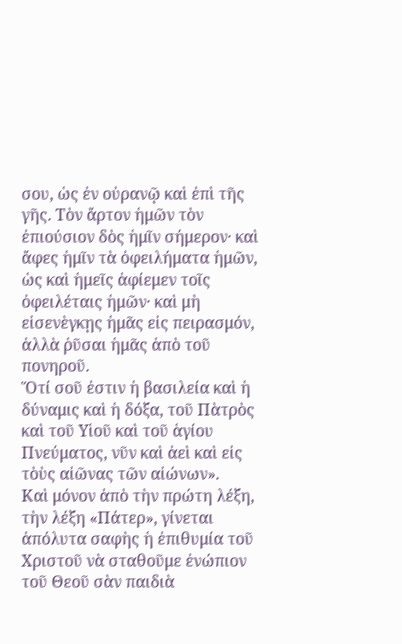σου, ὡς ἐν οὐρανῷ καὶ ἐπὶ τῆς γῆς. Τὸν ἄρτον ἡμῶν τὸν ἐπιούσιον δὸς ἡμῖν σήμερον· καὶ ἄφες ἡμῖν τὰ ὀφειλήματα ἡμῶν, ὡς καὶ ἡμεῖς ἀφίεμεν τοῖς ὀφειλέταις ἡμῶν· καὶ μὴ εἰσενὲγκῃς ἡμᾶς εἰς πειρασμόν, ἀλλὰ ῥῦσαι ἡμᾶς ἀπὸ τοῦ πονηροῦ.
Ὅτί σοῦ ἐστιν ἡ βασιλεία καὶ ἡ δύναμις καὶ ἡ δόξα, τοῦ Πὰτρὸς καὶ τοῦ Υἱοῦ καὶ τοῦ ἁγίου Πνεύματος, νῦν καὶ ἀεὶ καὶ εἰς τὸὺς αἰῶνας τῶν αἰώνων».
Καὶ μόνον ἀπὸ τὴν πρώτη λέξη, τὴν λέξη «Πάτερ», γίνεται ἀπόλυτα σαφὴς ἡ ἐπιθυμία τοῦ Χριστοῦ νὰ σταθοῦμε ἐνώπιον τοῦ Θεοῦ σὰν παιδιὰ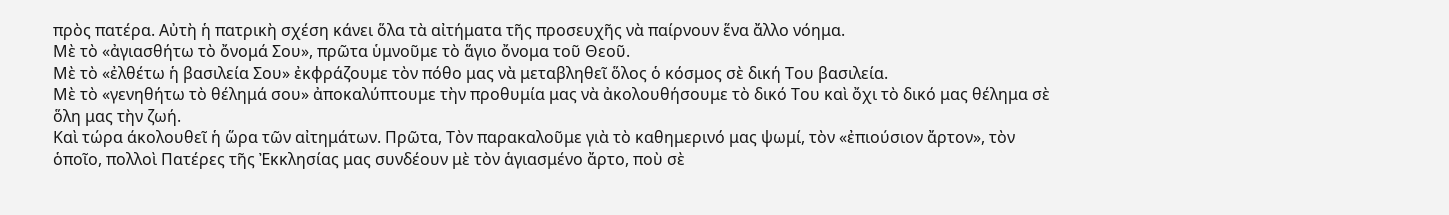πρὸς πατέρα. Αὐτὴ ἡ πατρικὴ σχέση κάνει ὅλα τὰ αἰτήματα τῆς προσευχῆς νὰ παίρνουν ἕνα ἄλλο νόημα.
Μὲ τὸ «ἀγιασθήτω τὸ ὄνομά Σου», πρῶτα ὑμνοῦμε τὸ ἅγιο ὄνομα τοῦ Θεοῦ.
Μὲ τὸ «ἐλθέτω ἡ βασιλεία Σου» ἐκφράζουμε τὸν πόθο μας νὰ μεταβληθεῖ ὅλος ὁ κόσμος σὲ δική Του βασιλεία.
Μὲ τὸ «γενηθήτω τὸ θέλημά σου» ἀποκαλύπτουμε τὴν προθυμία μας νὰ ἀκολουθήσουμε τὸ δικό Του καὶ ὄχι τὸ δικό μας θέλημα σὲ ὅλη μας τὴν ζωή.
Καὶ τώρα άκολουθεῖ ἡ ὥρα τῶν αἰτημάτων. Πρῶτα, Τὸν παρακαλοῦμε γιὰ τὸ καθημερινό μας ψωμί, τὸν «ἐπιούσιον ἄρτον», τὸν ὁποῖο, πολλοὶ Πατέρες τῆς Ἐκκλησίας μας συνδέουν μὲ τὸν ἁγιασμένο ἄρτο, ποὺ σὲ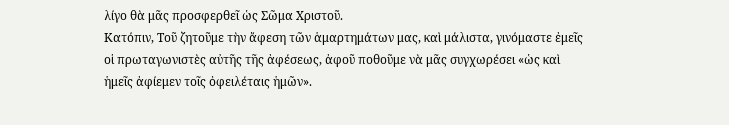λίγο θὰ μᾶς προσφερθεῖ ὡς Σῶμα Χριστοῦ.
Κατόπιν, Τοῦ ζητοῦμε τὴν ἄφεση τῶν ἁμαρτημάτων μας, καὶ μάλιστα, γινόμαστε ἐμεῖς οἱ πρωταγωνιστὲς αὐτῆς τῆς ἀφέσεως, ἀφοῦ ποθοῦμε νὰ μᾶς συγχωρέσει «ὡς καὶ ἡμεῖς ἀφίεμεν τοῖς ὀφειλέταις ἡμῶν».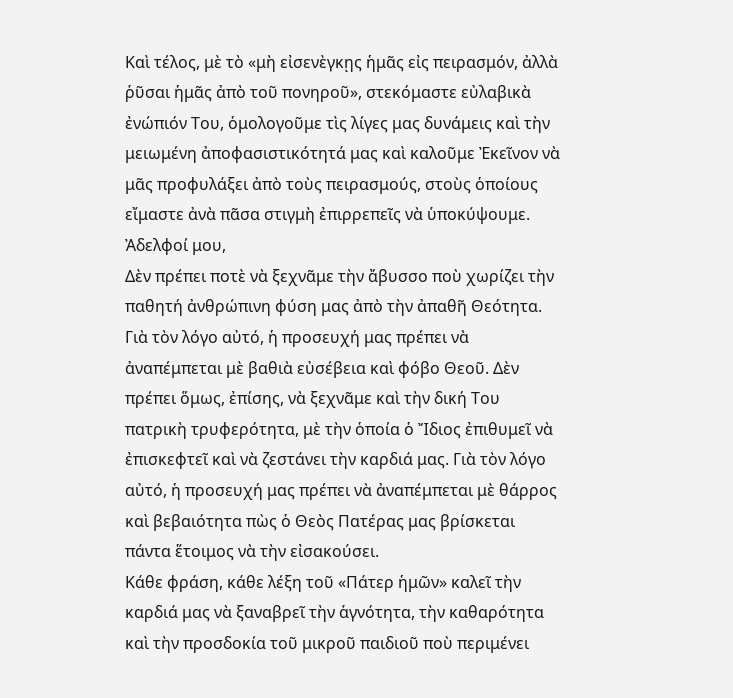Καὶ τέλος, μὲ τὸ «μὴ εἰσενὲγκῃς ἡμᾶς εἰς πειρασμόν, ἀλλὰ ῥῦσαι ἡμᾶς ἀπὸ τοῦ πονηροῦ», στεκόμαστε εὐλαβικὰ ἐνώπιόν Του, ὁμολογοῦμε τὶς λίγες μας δυνάμεις καὶ τὴν μειωμένη ἀποφασιστικότητά μας καὶ καλοῦμε Ἐκεῖνον νὰ μᾶς προφυλάξει ἀπὸ τοὺς πειρασμούς, στοὺς ὁποίους εἴμαστε ἀνὰ πᾶσα στιγμὴ ἐπιρρεπεῖς νὰ ὑποκύψουμε.
Ἀδελφοί μου,
Δὲν πρέπει ποτὲ νὰ ξεχνᾶμε τὴν ἄβυσσο ποὺ χωρίζει τὴν παθητή ἀνθρώπινη φύση μας ἀπὸ τὴν ἀπαθῆ Θεότητα. Γιὰ τὸν λόγο αὐτό, ἡ προσευχή μας πρέπει νὰ ἀναπέμπεται μὲ βαθιὰ εὐσέβεια καὶ φόβο Θεοῦ. Δὲν πρέπει ὅμως, ἐπίσης, νὰ ξεχνᾶμε καὶ τὴν δική Του πατρικὴ τρυφερότητα, μὲ τὴν ὁποία ὁ Ἴδιος ἐπιθυμεῖ νὰ ἐπισκεφτεῖ καὶ νὰ ζεστάνει τὴν καρδιά μας. Γιὰ τὸν λόγο αὐτό, ἡ προσευχή μας πρέπει νὰ ἀναπέμπεται μὲ θάρρος καὶ βεβαιότητα πὼς ὁ Θεὸς Πατέρας μας βρίσκεται πάντα ἕτοιμος νὰ τὴν εἰσακούσει.
Κάθε φράση, κάθε λέξη τοῦ «Πάτερ ἡμῶν» καλεῖ τὴν καρδιά μας νὰ ξαναβρεῖ τὴν ἁγνότητα, τὴν καθαρότητα καὶ τὴν προσδοκία τοῦ μικροῦ παιδιοῦ ποὺ περιμένει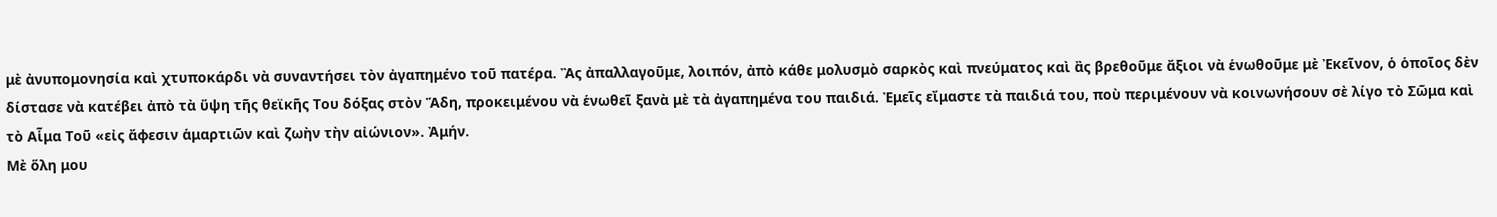μὲ ἀνυπομονησία καὶ χτυποκάρδι νὰ συναντήσει τὸν ἀγαπημένο τοῦ πατέρα. Ἂς ἀπαλλαγοῦμε, λοιπόν, ἀπὸ κάθε μολυσμὸ σαρκὸς καὶ πνεύματος καὶ ἂς βρεθοῦμε ἄξιοι νὰ ἑνωθοῦμε μὲ Ἐκεῖνον, ὁ ὁποῖος δὲν δίστασε νὰ κατέβει ἀπὸ τὰ ὕψη τῆς θεϊκῆς Του δόξας στὸν Ἅδη, προκειμένου νὰ ἑνωθεῖ ξανὰ μὲ τὰ ἀγαπημένα του παιδιά. Ἐμεῖς εἴμαστε τὰ παιδιά του, ποὺ περιμένουν νὰ κοινωνήσουν σὲ λίγο τὸ Σῶμα καὶ τὸ Αἷμα Τοῦ «εἰς ἄφεσιν ἁμαρτιῶν καὶ ζωὴν τὴν αἰώνιον». Ἀμήν.
Μὲ ὅλη μου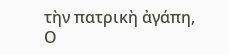τὴν πατρικὴ ἀγάπη,
Ο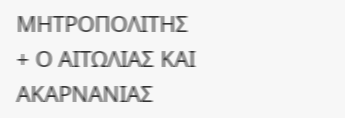ΜΗΤΡΟΠΟΛΙΤΗΣ
+ Ο ΑΙΤΩΛΙΑΣ ΚΑΙ ΑΚΑΡΝΑΝΙΑΣ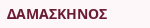ΔΑΜΑΣΚΗΝΟΣ